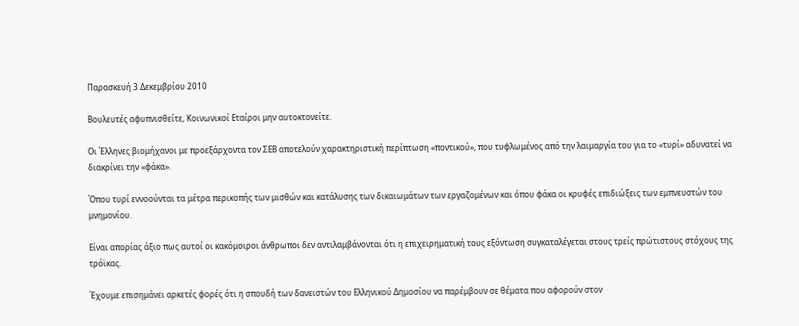Παρασκευή 3 Δεκεμβρίου 2010

Βουλευτές αφυπνισθείτε, Κοινωνικοί Εταίροι μην αυτοκτονείτε.

Οι Έλληνες βιομήχανοι με προεξάρχοντα τον ΣΕΒ αποτελούν χαρακτηριστική περίπτωση «ποντικού», που τυφλωμένος από την λαιμαργία του για το «τυρί» αδυνατεί να διακρίνει την «φάκα».

Όπου τυρί εννοούνται τα μέτρα περικοπής των μισθών και κατάλυσης των δικαιωμάτων των εργαζομένων και όπου φάκα οι κρυφές επιδιώξεις των εμπνευστών του μνημονίου.

Είναι απορίας άξιο πως αυτοί οι κακόμοιροι άνθρωποι δεν αντιλαμβάνονται ότι η επιχειρηματική τους εξόντωση συγκαταλέγεται στους τρείς πρώτιστους στόχους της τρόϊκας.

Έχουμε επισημάνει αρκετές φορές ότι η σπουδή των δανειστών του Ελληνικού Δημοσίου να παρέμβουν σε θέματα που αφορούν στον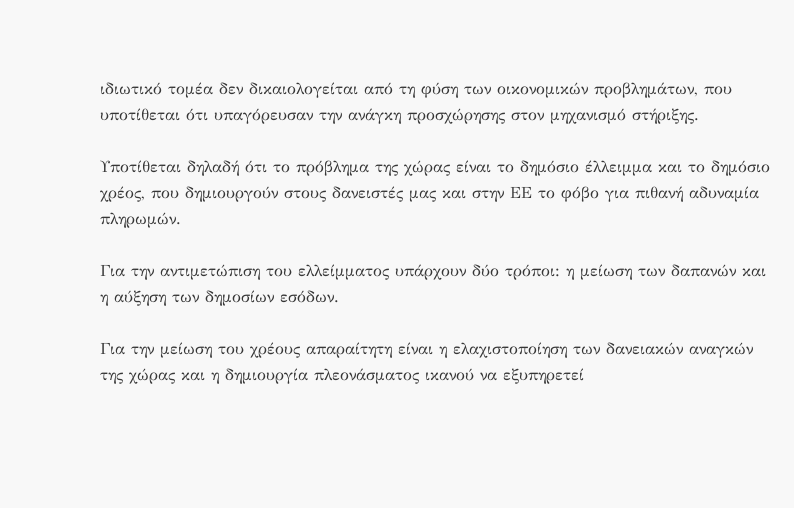ιδιωτικό τομέα δεν δικαιολογείται από τη φύση των οικονομικών προβλημάτων, που υποτίθεται ότι υπαγόρευσαν την ανάγκη προσχώρησης στον μηχανισμό στήριξης.

Υποτίθεται δηλαδή ότι το πρόβλημα της χώρας είναι το δημόσιο έλλειμμα και το δημόσιο χρέος, που δημιουργούν στους δανειστές μας και στην ΕΕ το φόβο για πιθανή αδυναμία πληρωμών.

Για την αντιμετώπιση του ελλείμματος υπάρχουν δύο τρόποι: η μείωση των δαπανών και η αύξηση των δημοσίων εσόδων.

Για την μείωση του χρέους απαραίτητη είναι η ελαχιστοποίηση των δανειακών αναγκών της χώρας και η δημιουργία πλεονάσματος ικανού να εξυπηρετεί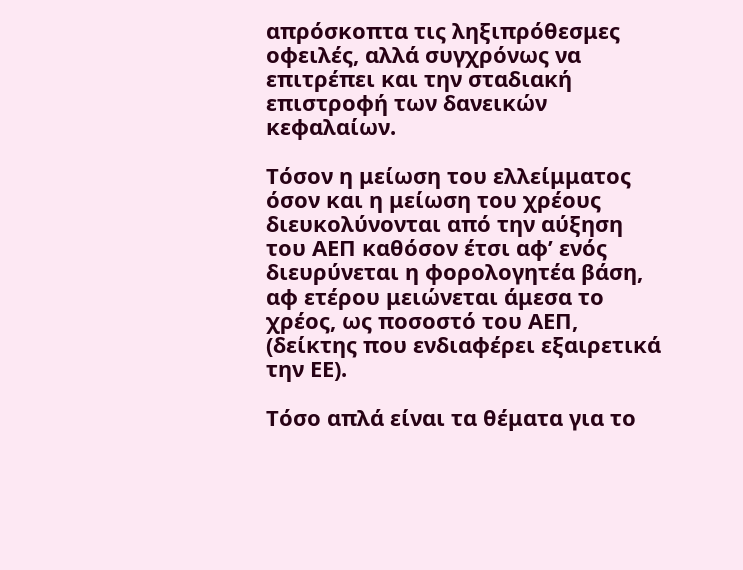απρόσκοπτα τις ληξιπρόθεσμες οφειλές, αλλά συγχρόνως να επιτρέπει και την σταδιακή επιστροφή των δανεικών κεφαλαίων.

Τόσον η μείωση του ελλείμματος όσον και η μείωση του χρέους διευκολύνονται από την αύξηση του ΑΕΠ καθόσον έτσι αφ’ ενός διευρύνεται η φορολογητέα βάση, αφ ετέρου μειώνεται άμεσα το χρέος, ως ποσοστό του ΑΕΠ, (δείκτης που ενδιαφέρει εξαιρετικά την ΕΕ).

Τόσο απλά είναι τα θέματα για το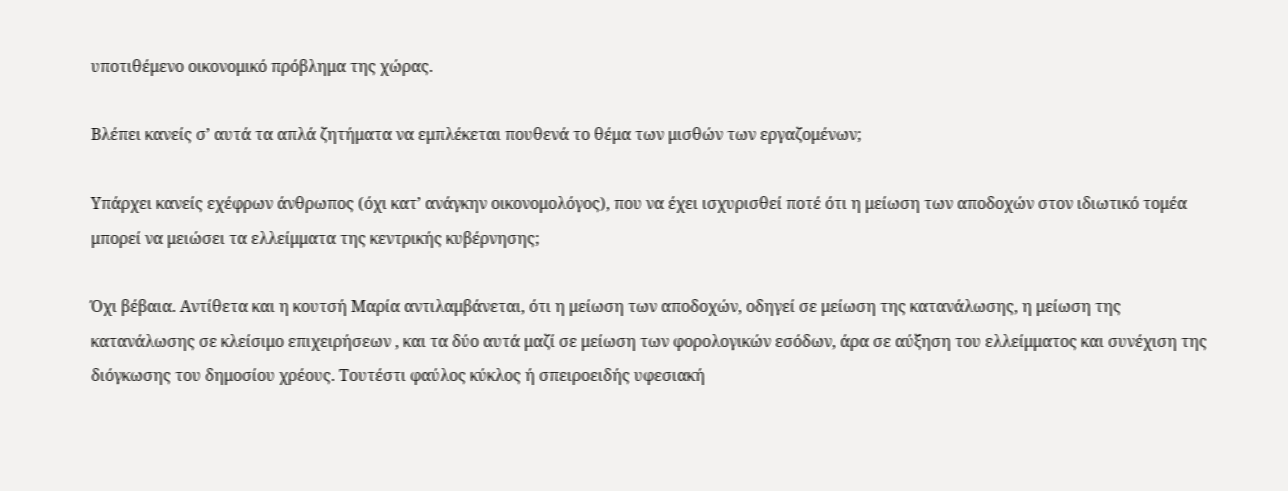υποτιθέμενο οικονομικό πρόβλημα της χώρας.

Βλέπει κανείς σ’ αυτά τα απλά ζητήματα να εμπλέκεται πουθενά το θέμα των μισθών των εργαζομένων;

Υπάρχει κανείς εχέφρων άνθρωπος (όχι κατ’ ανάγκην οικονομολόγος), που να έχει ισχυρισθεί ποτέ ότι η μείωση των αποδοχών στον ιδιωτικό τομέα μπορεί να μειώσει τα ελλείμματα της κεντρικής κυβέρνησης;

Όχι βέβαια. Αντίθετα και η κουτσή Μαρία αντιλαμβάνεται, ότι η μείωση των αποδοχών, οδηγεί σε μείωση της κατανάλωσης, η μείωση της κατανάλωσης σε κλείσιμο επιχειρήσεων , και τα δύο αυτά μαζί σε μείωση των φορολογικών εσόδων, άρα σε αύξηση του ελλείμματος και συνέχιση της διόγκωσης του δημοσίου χρέους. Τουτέστι φαύλος κύκλος ή σπειροειδής υφεσιακή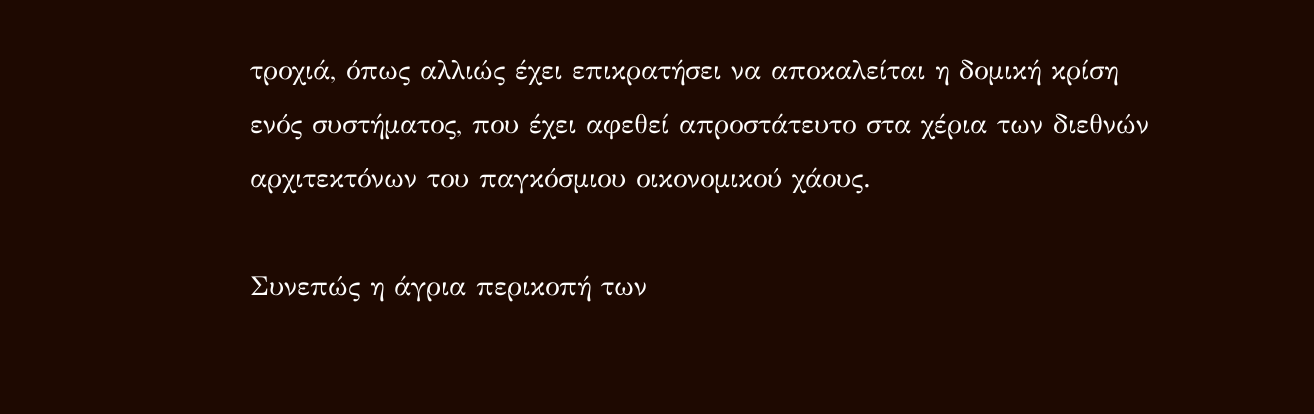τροχιά, όπως αλλιώς έχει επικρατήσει να αποκαλείται η δομική κρίση ενός συστήματος, που έχει αφεθεί απροστάτευτο στα χέρια των διεθνών αρχιτεκτόνων του παγκόσμιου οικονομικού χάους.

Συνεπώς η άγρια περικοπή των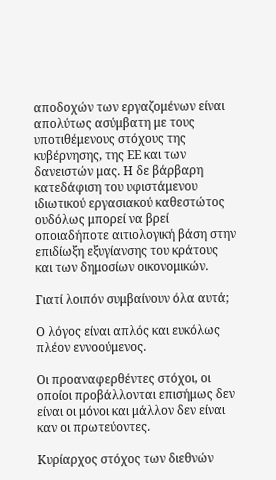αποδοχών των εργαζομένων είναι απολύτως ασύμβατη με τους υποτιθέμενους στόχους της κυβέρνησης, της ΕΕ και των δανειστών μας. Η δε βάρβαρη κατεδάφιση του υφιστάμενου ιδιωτικού εργασιακού καθεστώτος ουδόλως μπορεί να βρεί οποιαδήποτε αιτιολογική βάση στην επιδίωξη εξυγίανσης του κράτους και των δημοσίων οικονομικών.

Γιατί λοιπόν συμβαίνουν όλα αυτά;

Ο λόγος είναι απλός και ευκόλως πλέον εννοούμενος.

Οι προαναφερθέντες στόχοι, οι οποίοι προβάλλονται επισήμως δεν είναι οι μόνοι και μάλλον δεν είναι καν οι πρωτεύοντες.

Κυρίαρχος στόχος των διεθνών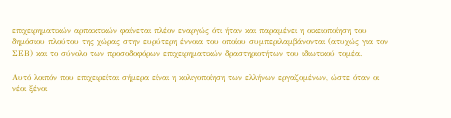επιχειρηματικών αρπακτικών φαίνεται πλέον εναργώς ότι ήταν και παραμένει η οικειοποίηση του δημόσιου πλούτου της χώρας στην ευρύτερη έννοια του οποίου συμπεριλαμβάνονται (ατυχώς για τον ΣΕΒ) και το σύνολο των προσοδοφόρων επιχειρηματικών δραστηριοτήτων του ιδιωτικού τομέα.

Αυτό λοιπόν που επιχειρείται σήμερα είναι η κολιγοποίηση των ελλήνων εργαζομένων, ώστε όταν οι νέοι ξένοι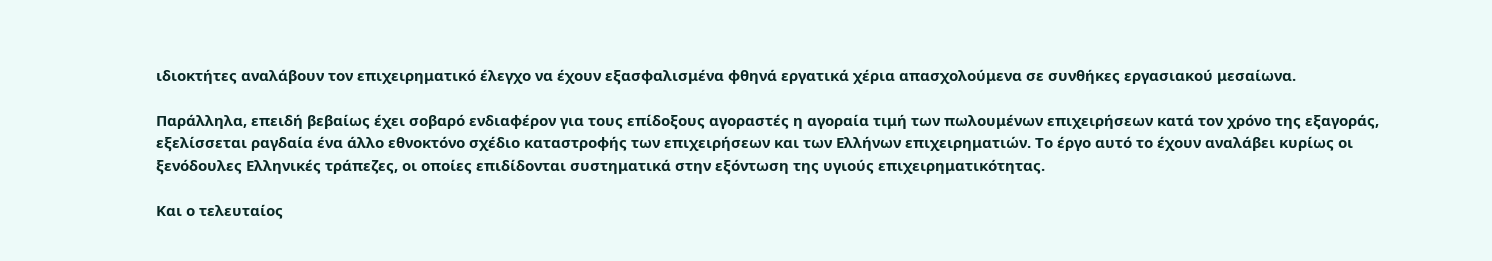ιδιοκτήτες αναλάβουν τον επιχειρηματικό έλεγχο να έχουν εξασφαλισμένα φθηνά εργατικά χέρια απασχολούμενα σε συνθήκες εργασιακού μεσαίωνα.

Παράλληλα, επειδή βεβαίως έχει σοβαρό ενδιαφέρον για τους επίδοξους αγοραστές η αγοραία τιμή των πωλουμένων επιχειρήσεων κατά τον χρόνο της εξαγοράς, εξελίσσεται ραγδαία ένα άλλο εθνοκτόνο σχέδιο καταστροφής των επιχειρήσεων και των Ελλήνων επιχειρηματιών. Το έργο αυτό το έχουν αναλάβει κυρίως οι ξενόδουλες Ελληνικές τράπεζες, οι οποίες επιδίδονται συστηματικά στην εξόντωση της υγιούς επιχειρηματικότητας.

Και ο τελευταίος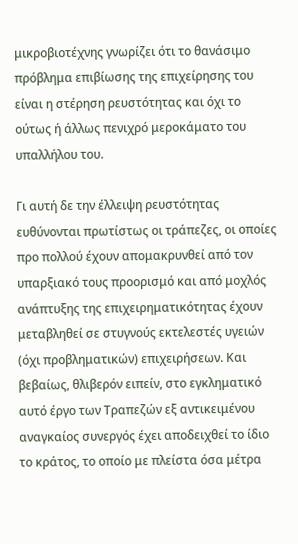μικροβιοτέχνης γνωρίζει ότι το θανάσιμο πρόβλημα επιβίωσης της επιχείρησης του είναι η στέρηση ρευστότητας και όχι το ούτως ή άλλως πενιχρό μεροκάματο του υπαλλήλου του.

Γι αυτή δε την έλλειψη ρευστότητας ευθύνονται πρωτίστως οι τράπεζες, οι οποίες προ πολλού έχουν απομακρυνθεί από τον υπαρξιακό τους προορισμό και από μοχλός ανάπτυξης της επιχειρηματικότητας έχουν μεταβληθεί σε στυγνούς εκτελεστές υγειών (όχι προβληματικών) επιχειρήσεων. Και βεβαίως, θλιβερόν ειπείν, στο εγκληματικό αυτό έργο των Τραπεζών εξ αντικειμένου αναγκαίος συνεργός έχει αποδειχθεί το ίδιο το κράτος, το οποίο με πλείστα όσα μέτρα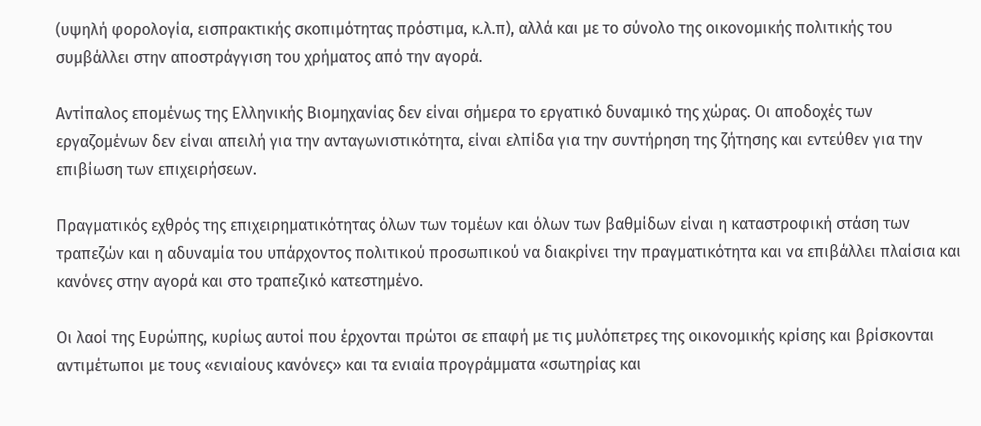(υψηλή φορολογία, εισπρακτικής σκοπιμότητας πρόστιμα, κ.λ.π), αλλά και με το σύνολο της οικονομικής πολιτικής του συμβάλλει στην αποστράγγιση του χρήματος από την αγορά.

Αντίπαλος επομένως της Ελληνικής Βιομηχανίας δεν είναι σήμερα το εργατικό δυναμικό της χώρας. Οι αποδοχές των εργαζομένων δεν είναι απειλή για την ανταγωνιστικότητα, είναι ελπίδα για την συντήρηση της ζήτησης και εντεύθεν για την επιβίωση των επιχειρήσεων.

Πραγματικός εχθρός της επιχειρηματικότητας όλων των τομέων και όλων των βαθμίδων είναι η καταστροφική στάση των τραπεζών και η αδυναμία του υπάρχοντος πολιτικού προσωπικού να διακρίνει την πραγματικότητα και να επιβάλλει πλαίσια και κανόνες στην αγορά και στο τραπεζικό κατεστημένο.

Οι λαοί της Ευρώπης, κυρίως αυτοί που έρχονται πρώτοι σε επαφή με τις μυλόπετρες της οικονομικής κρίσης και βρίσκονται αντιμέτωποι με τους «ενιαίους κανόνες» και τα ενιαία προγράμματα «σωτηρίας και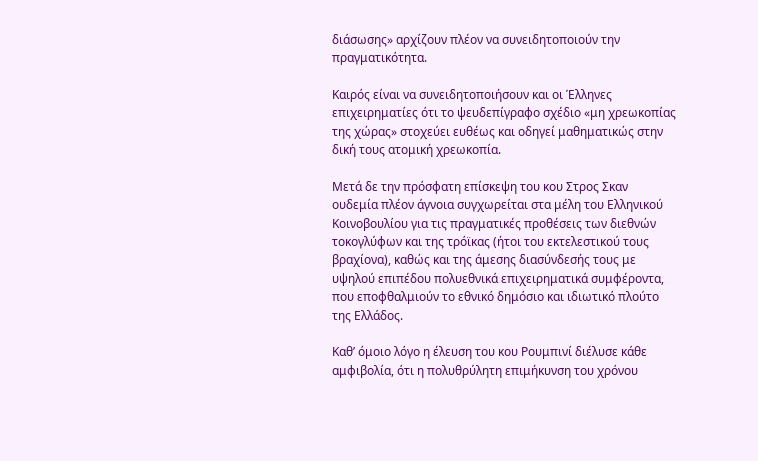διάσωσης» αρχίζουν πλέον να συνειδητοποιούν την πραγματικότητα.

Καιρός είναι να συνειδητοποιήσουν και οι Έλληνες επιχειρηματίες ότι το ψευδεπίγραφο σχέδιο «μη χρεωκοπίας της χώρας» στοχεύει ευθέως και οδηγεί μαθηματικώς στην δική τους ατομική χρεωκοπία.

Μετά δε την πρόσφατη επίσκεψη του κου Στρος Σκαν ουδεμία πλέον άγνοια συγχωρείται στα μέλη του Ελληνικού Κοινοβουλίου για τις πραγματικές προθέσεις των διεθνών τοκογλύφων και της τρόϊκας (ήτοι του εκτελεστικού τους βραχίονα), καθώς και της άμεσης διασύνδεσής τους με υψηλού επιπέδου πολυεθνικά επιχειρηματικά συμφέροντα, που εποφθαλμιούν το εθνικό δημόσιο και ιδιωτικό πλούτο της Ελλάδος.

Καθ’ όμοιο λόγο η έλευση του κου Ρουμπινί διέλυσε κάθε αμφιβολία, ότι η πολυθρύλητη επιμήκυνση του χρόνου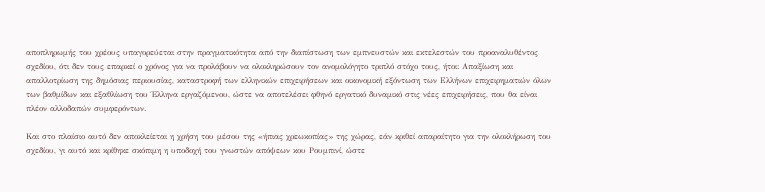αποπληρωμής του χρέους υπαγορεύεται στην πραγματικότητα από την διαπίστωση των εμπνευστών και εκτελεστών του προαναλυθέντος σχεδίου, ότι δεν τους επαρκεί ο χρόνος για να προλάβουν να ολοκληρώσουν τον ανομολόγητο τριπλό στόχο τους, ήτοι: Απαξίωση και απαλλοτρίωση της δημόσιας περιουσίας, καταστροφή των ελληνικών επιχειρήσεων και οικονομική εξόντωση των Ελλήνων επιχειρηματιών όλων των βαθμίδων και εξαθλίωση του Έλληνα εργαζόμενου, ώστε να αποτελέσει φθηνό εργατικό δυναμικό στις νέες επιχειρήσεις, που θα είναι πλέον αλλοδαπών συμφερόντων.

Και στο πλαίσιο αυτό δεν αποκλείεται η χρήση του μέσου της «ήπιας χρεωκοπίας» της χώρας, εάν κριθεί απαραίτητο για την ολοκλήρωση του σχεδίου, γι αυτό και κρίθηκε σκόπιμη η υποδοχή του γνωστών απόψεων κου Ρουμπινί, ώστε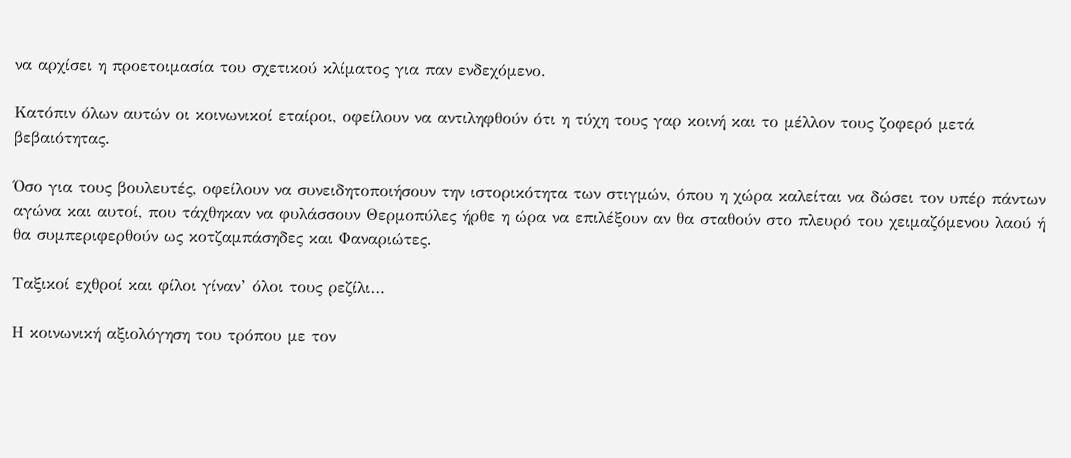να αρχίσει η προετοιμασία του σχετικού κλίματος για παν ενδεχόμενο.

Κατόπιν όλων αυτών οι κοινωνικοί εταίροι, οφείλουν να αντιληφθούν ότι η τύχη τους γαρ κοινή και το μέλλον τους ζοφερό μετά βεβαιότητας.

Όσο για τους βουλευτές, οφείλουν να συνειδητοποιήσουν την ιστορικότητα των στιγμών, όπου η χώρα καλείται να δώσει τον υπέρ πάντων αγώνα και αυτοί, που τάχθηκαν να φυλάσσουν Θερμοπύλες ήρθε η ώρα να επιλέξουν αν θα σταθούν στο πλευρό του χειμαζόμενου λαού ή θα συμπεριφερθούν ως κοτζαμπάσηδες και Φαναριώτες.

Ταξικοί εχθροί και φίλοι γίναν’ όλοι τους ρεζίλι…

Η κοινωνική αξιολόγηση του τρόπου με τον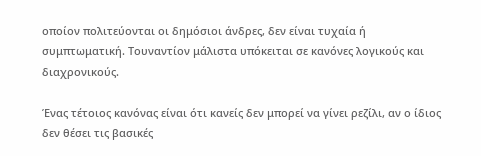οποίον πολιτεύονται οι δημόσιοι άνδρες, δεν είναι τυχαία ή συμπτωματική. Τουναντίον μάλιστα υπόκειται σε κανόνες λογικούς και διαχρονικούς.

Ένας τέτοιος κανόνας είναι ότι κανείς δεν μπορεί να γίνει ρεζίλι, αν ο ίδιος δεν θέσει τις βασικές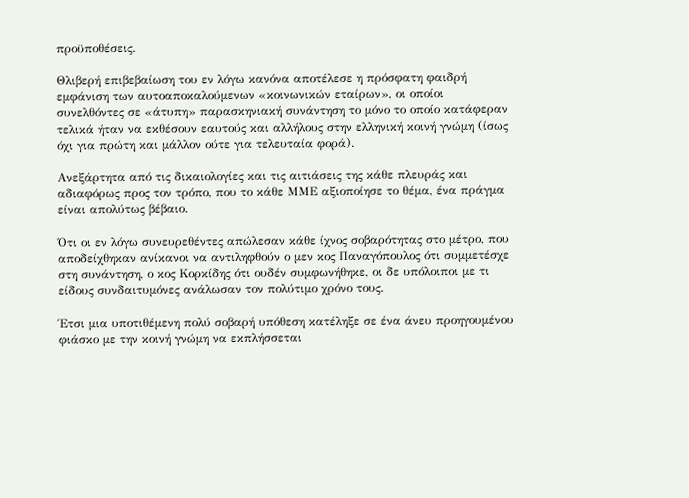προϋποθέσεις.

Θλιβερή επιβεβαίωση του εν λόγω κανόνα αποτέλεσε η πρόσφατη φαιδρή εμφάνιση των αυτοαποκαλούμενων «κοινωνικών εταίρων», οι οποίοι συνελθόντες σε «άτυπη» παρασκηνιακή συνάντηση το μόνο το οποίο κατάφεραν τελικά ήταν να εκθέσουν εαυτούς και αλλήλους στην ελληνική κοινή γνώμη (ίσως όχι για πρώτη και μάλλον ούτε για τελευταία φορά).

Ανεξάρτητα από τις δικαιολογίες και τις αιτιάσεις της κάθε πλευράς και αδιαφόρως προς τον τρόπο, που το κάθε ΜΜΕ αξιοποίησε το θέμα, ένα πράγμα είναι απολύτως βέβαιο.

Ότι οι εν λόγω συνευρεθέντες απώλεσαν κάθε ίχνος σοβαρότητας στο μέτρο, που αποδείχθηκαν ανίκανοι να αντιληφθούν ο μεν κος Παναγόπουλος ότι συμμετέσχε στη συνάντηση, ο κος Κορκίδης ότι ουδέν συμφωνήθηκε, οι δε υπόλοιποι με τι είδους συνδαιτυμόνες ανάλωσαν τον πολύτιμο χρόνο τους.

Έτσι μια υποτιθέμενη πολύ σοβαρή υπόθεση κατέληξε σε ένα άνευ προηγουμένου φιάσκο με την κοινή γνώμη να εκπλήσσεται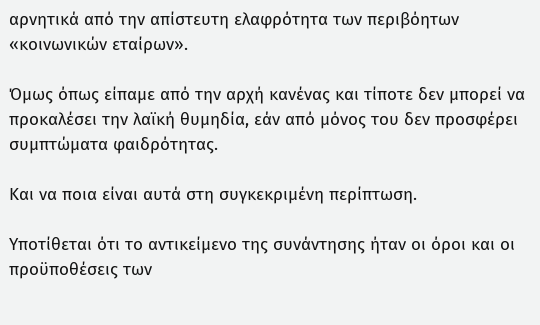αρνητικά από την απίστευτη ελαφρότητα των περιβόητων «κοινωνικών εταίρων».

Όμως όπως είπαμε από την αρχή κανένας και τίποτε δεν μπορεί να προκαλέσει την λαϊκή θυμηδία, εάν από μόνος του δεν προσφέρει συμπτώματα φαιδρότητας.

Και να ποια είναι αυτά στη συγκεκριμένη περίπτωση.

Υποτίθεται ότι το αντικείμενο της συνάντησης ήταν οι όροι και οι προϋποθέσεις των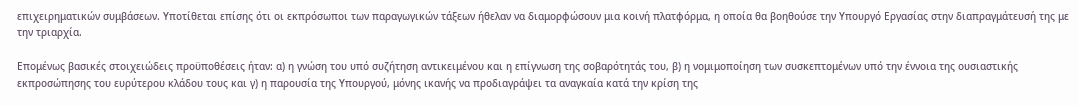επιχειρηματικών συμβάσεων. Υποτίθεται επίσης ότι οι εκπρόσωποι των παραγωγικών τάξεων ήθελαν να διαμορφώσουν μια κοινή πλατφόρμα, η οποία θα βοηθούσε την Υπουργό Εργασίας στην διαπραγμάτευσή της με την τριαρχία.

Επομένως βασικές στοιχειώδεις προϋποθέσεις ήταν: α) η γνώση του υπό συζήτηση αντικειμένου και η επίγνωση της σοβαρότητάς του, β) η νομιμοποίηση των συσκεπτομένων υπό την έννοια της ουσιαστικής εκπροσώπησης του ευρύτερου κλάδου τους και γ) η παρουσία της Υπουργού, μόνης ικανής να προδιαγράψει τα αναγκαία κατά την κρίση της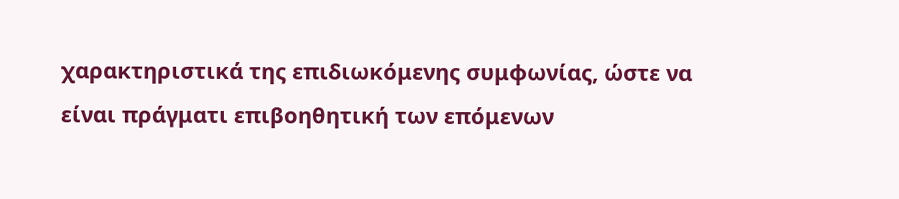χαρακτηριστικά της επιδιωκόμενης συμφωνίας, ώστε να είναι πράγματι επιβοηθητική των επόμενων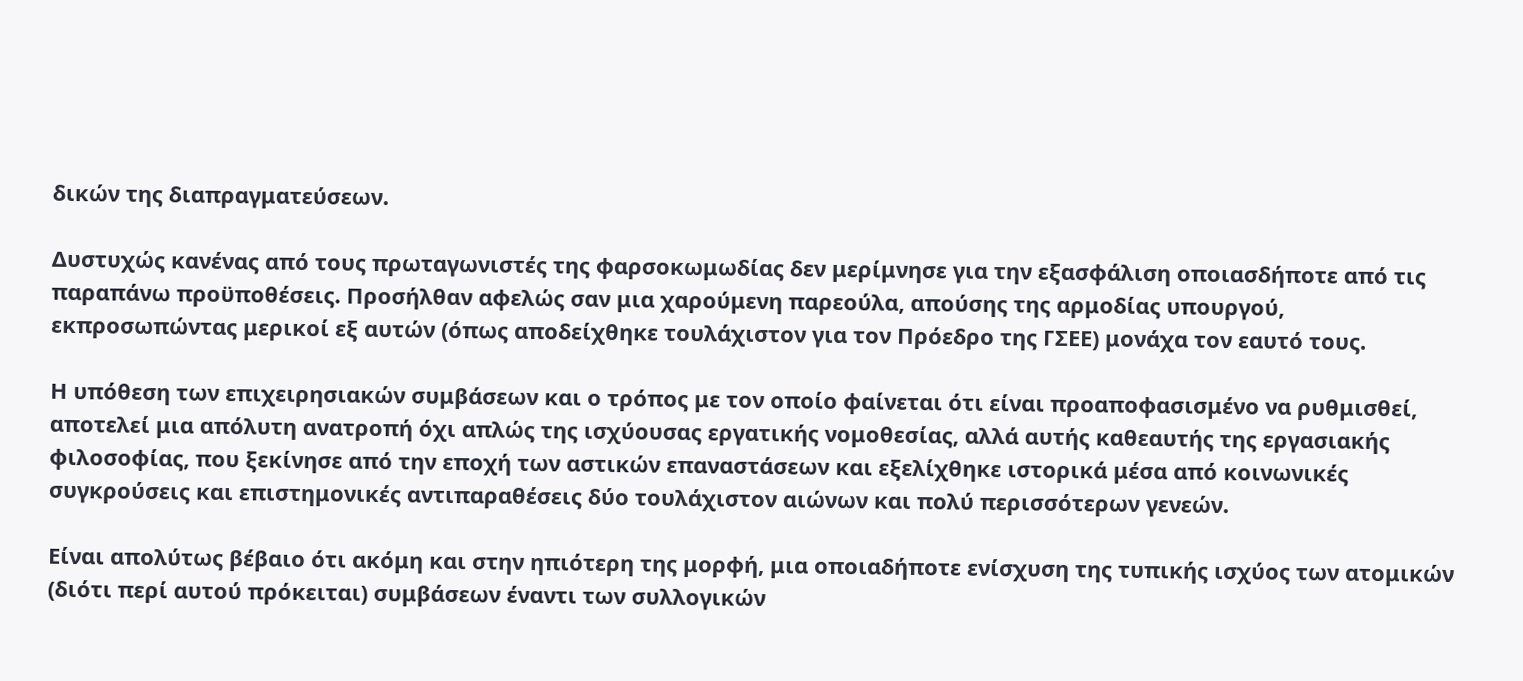δικών της διαπραγματεύσεων.

Δυστυχώς κανένας από τους πρωταγωνιστές της φαρσοκωμωδίας δεν μερίμνησε για την εξασφάλιση οποιασδήποτε από τις παραπάνω προϋποθέσεις. Προσήλθαν αφελώς σαν μια χαρούμενη παρεούλα, απούσης της αρμοδίας υπουργού, εκπροσωπώντας μερικοί εξ αυτών (όπως αποδείχθηκε τουλάχιστον για τον Πρόεδρο της ΓΣΕΕ) μονάχα τον εαυτό τους.

Η υπόθεση των επιχειρησιακών συμβάσεων και ο τρόπος με τον οποίο φαίνεται ότι είναι προαποφασισμένο να ρυθμισθεί, αποτελεί μια απόλυτη ανατροπή όχι απλώς της ισχύουσας εργατικής νομοθεσίας, αλλά αυτής καθεαυτής της εργασιακής φιλοσοφίας, που ξεκίνησε από την εποχή των αστικών επαναστάσεων και εξελίχθηκε ιστορικά μέσα από κοινωνικές συγκρούσεις και επιστημονικές αντιπαραθέσεις δύο τουλάχιστον αιώνων και πολύ περισσότερων γενεών.

Είναι απολύτως βέβαιο ότι ακόμη και στην ηπιότερη της μορφή, μια οποιαδήποτε ενίσχυση της τυπικής ισχύος των ατομικών (διότι περί αυτού πρόκειται) συμβάσεων έναντι των συλλογικών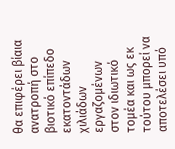θα επιφέρει βίαια ανατροπή στο βιοτικό επίπεδο εκατοντάδων χιλιάδων εργαζομένων στον ιδιωτικό τομέα και ως εκ τούτου μπορεί να αποτελέσει υπό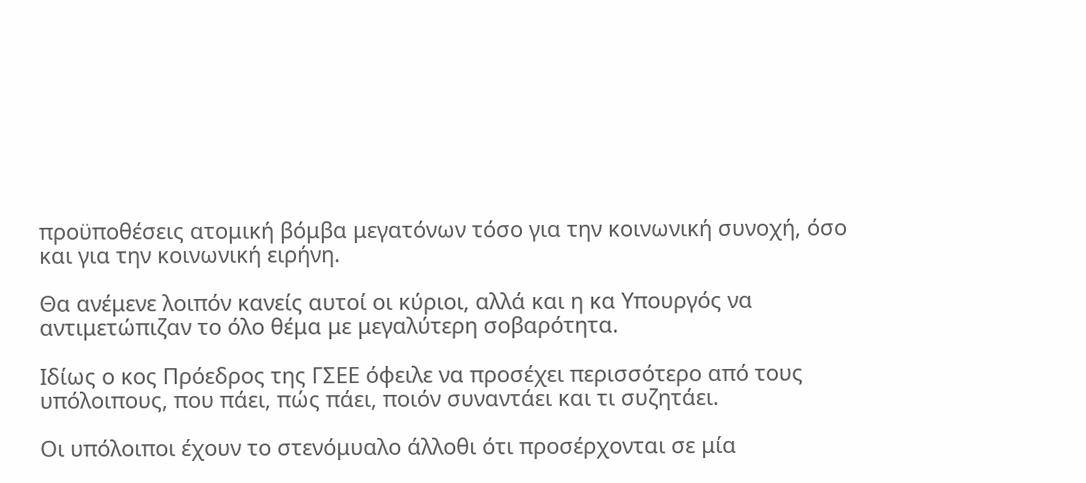προϋποθέσεις ατομική βόμβα μεγατόνων τόσο για την κοινωνική συνοχή, όσο και για την κοινωνική ειρήνη.

Θα ανέμενε λοιπόν κανείς αυτοί οι κύριοι, αλλά και η κα Υπουργός να αντιμετώπιζαν το όλο θέμα με μεγαλύτερη σοβαρότητα.

Ιδίως ο κος Πρόεδρος της ΓΣΕΕ όφειλε να προσέχει περισσότερο από τους υπόλοιπους, που πάει, πώς πάει, ποιόν συναντάει και τι συζητάει.

Οι υπόλοιποι έχουν το στενόμυαλο άλλοθι ότι προσέρχονται σε μία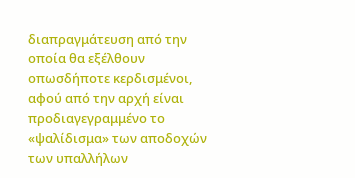διαπραγμάτευση από την οποία θα εξέλθουν οπωσδήποτε κερδισμένοι, αφού από την αρχή είναι προδιαγεγραμμένο το «ψαλίδισμα» των αποδοχών των υπαλλήλων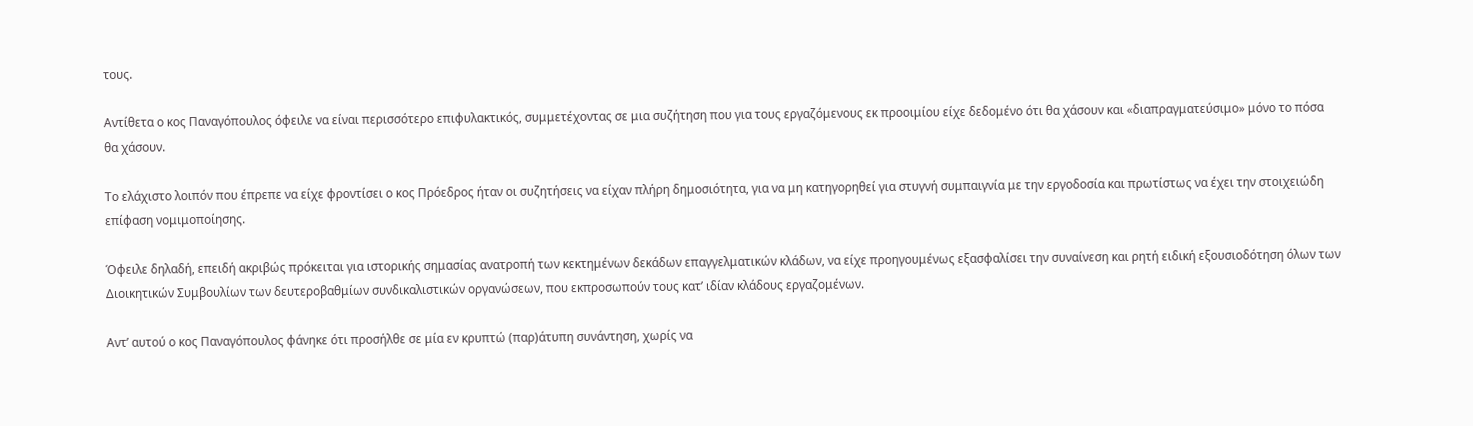τους.

Αντίθετα ο κος Παναγόπουλος όφειλε να είναι περισσότερο επιφυλακτικός, συμμετέχοντας σε μια συζήτηση που για τους εργαζόμενους εκ προοιμίου είχε δεδομένο ότι θα χάσουν και «διαπραγματεύσιμο» μόνο το πόσα θα χάσουν.

Το ελάχιστο λοιπόν που έπρεπε να είχε φροντίσει ο κος Πρόεδρος ήταν οι συζητήσεις να είχαν πλήρη δημοσιότητα, για να μη κατηγορηθεί για στυγνή συμπαιγνία με την εργοδοσία και πρωτίστως να έχει την στοιχειώδη επίφαση νομιμοποίησης.

Όφειλε δηλαδή, επειδή ακριβώς πρόκειται για ιστορικής σημασίας ανατροπή των κεκτημένων δεκάδων επαγγελματικών κλάδων, να είχε προηγουμένως εξασφαλίσει την συναίνεση και ρητή ειδική εξουσιοδότηση όλων των Διοικητικών Συμβουλίων των δευτεροβαθμίων συνδικαλιστικών οργανώσεων, που εκπροσωπούν τους κατ’ ιδίαν κλάδους εργαζομένων.

Αντ’ αυτού ο κος Παναγόπουλος φάνηκε ότι προσήλθε σε μία εν κρυπτώ (παρ)άτυπη συνάντηση, χωρίς να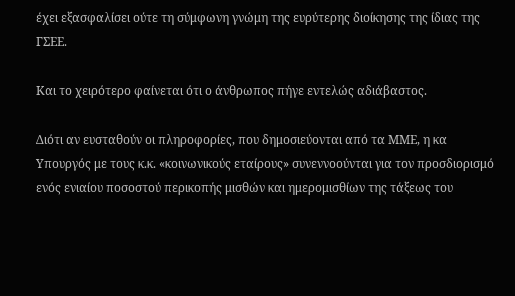έχει εξασφαλίσει ούτε τη σύμφωνη γνώμη της ευρύτερης διοίκησης της ίδιας της ΓΣΕΕ.

Και το χειρότερο φαίνεται ότι ο άνθρωπος πήγε εντελώς αδιάβαστος.

Διότι αν ευσταθούν οι πληροφορίες, που δημοσιεύονται από τα ΜΜΕ, η κα Υπουργός με τους κ.κ. «κοινωνικούς εταίρους» συνεννοούνται για τον προσδιορισμό ενός ενιαίου ποσοστού περικοπής μισθών και ημερομισθίων της τάξεως του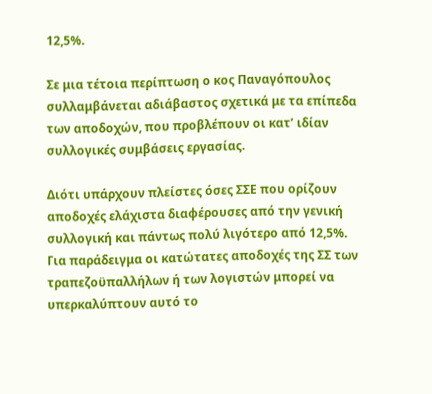12,5%.

Σε μια τέτοια περίπτωση ο κος Παναγόπουλος συλλαμβάνεται αδιάβαστος σχετικά με τα επίπεδα των αποδοχών, που προβλέπουν οι κατ’ ιδίαν συλλογικές συμβάσεις εργασίας.

Διότι υπάρχουν πλείστες όσες ΣΣΕ που ορίζουν αποδοχές ελάχιστα διαφέρουσες από την γενική συλλογική και πάντως πολύ λιγότερο από 12,5%. Για παράδειγμα οι κατώτατες αποδοχές της ΣΣ των τραπεζοϋπαλλήλων ή των λογιστών μπορεί να υπερκαλύπτουν αυτό το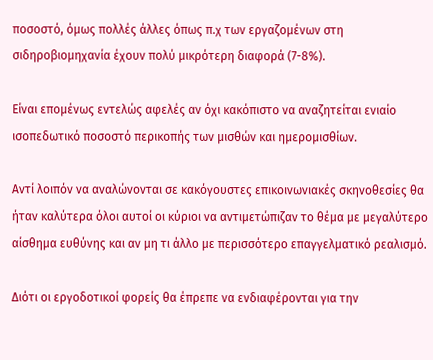ποσοστό, όμως πολλές άλλες όπως π.χ των εργαζομένων στη σιδηροβιομηχανία έχουν πολύ μικρότερη διαφορά (7-8%).

Είναι επομένως εντελώς αφελές αν όχι κακόπιστο να αναζητείται ενιαίο ισοπεδωτικό ποσοστό περικοπής των μισθών και ημερομισθίων.

Αντί λοιπόν να αναλώνονται σε κακόγουστες επικοινωνιακές σκηνοθεσίες θα ήταν καλύτερα όλοι αυτοί οι κύριοι να αντιμετώπιζαν το θέμα με μεγαλύτερο αίσθημα ευθύνης και αν μη τι άλλο με περισσότερο επαγγελματικό ρεαλισμό.

Διότι οι εργοδοτικοί φορείς θα έπρεπε να ενδιαφέρονται για την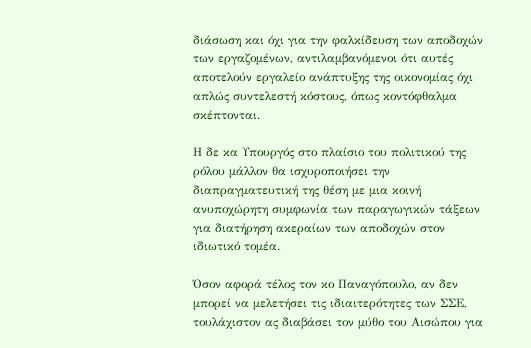διάσωση και όχι για την φαλκίδευση των αποδοχών των εργαζομένων, αντιλαμβανόμενοι ότι αυτές αποτελούν εργαλείο ανάπτυξης της οικονομίας όχι απλώς συντελεστή κόστους, όπως κοντόφθαλμα σκέπτονται.

Η δε κα Υπουργός στο πλαίσιο του πολιτικού της ρόλου μάλλον θα ισχυροποιήσει την διαπραγματευτική της θέση με μια κοινή ανυποχώρητη συμφωνία των παραγωγικών τάξεων για διατήρηση ακεραίων των αποδοχών στον ιδιωτικό τομέα.

Όσον αφορά τέλος τον κο Παναγόπουλο, αν δεν μπορεί να μελετήσει τις ιδιαιτερότητες των ΣΣΕ, τουλάχιστον ας διαβάσει τον μύθο του Αισώπου για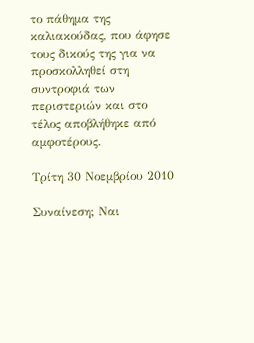το πάθημα της καλιακούδας, που άφησε τους δικούς της για να προσκολληθεί στη συντροφιά των περιστεριών και στο τέλος αποβλήθηκε από αμφοτέρους.

Τρίτη 30 Νοεμβρίου 2010

Συναίνεση; Ναι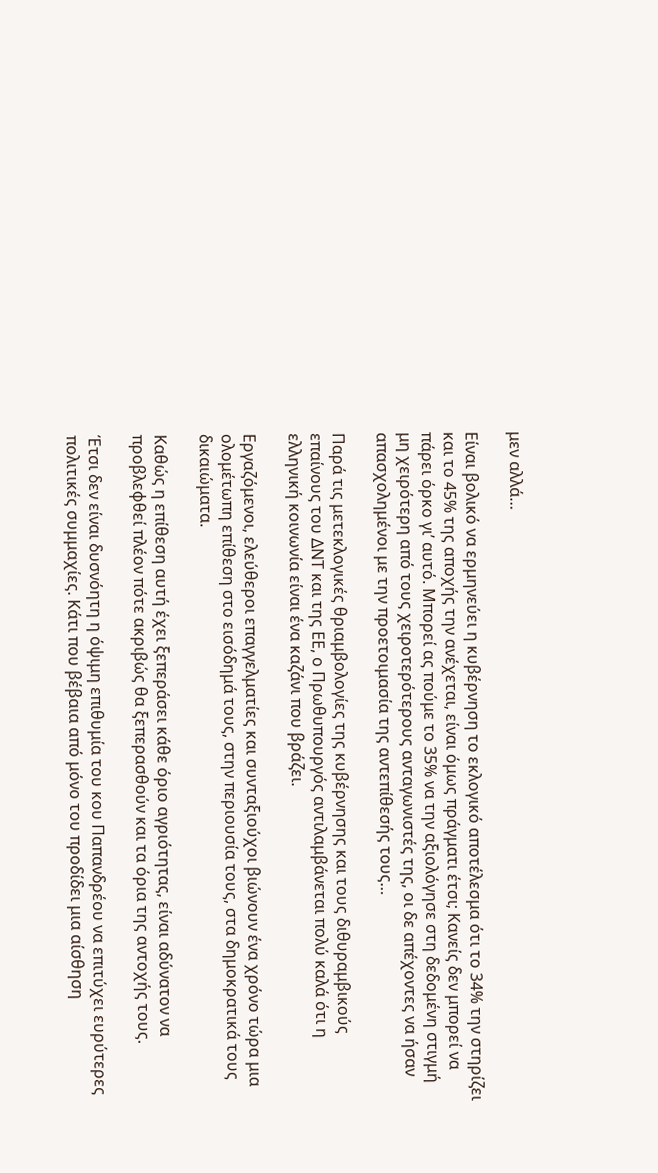μεν αλλά…

Είναι βολικό να ερμηνεύει η κυβέρνηση το εκλογικό αποτέλεσμα ότι το 34% την στηρίζει και το 45% της αποχής την ανέχεται, είναι όμως πράγματι έτσι; Κανείς δεν μπορεί να πάρει όρκο γι’ αυτό. Μπορεί ας πούμε το 35% να την αξιολόγησε στη δεδομένη στιγμή μη χειρότερη από τους χειροτερότερους ανταγωνιστές της, οι δε απέχοντες να ήσαν απασχολημένοι με την προετοιμασία της αντεπίθεσής τους…

Παρά τις μετεκλογικές θριαμβολογίες της κυβέρνησης και τους διθυραμβικούς επαίνους του ΔΝΤ και της ΕΕ, ο Πρωθυπουργός αντιλαμβάνεται πολύ καλά ότι η ελληνική κοινωνία είναι ένα καζάνι που βράζει.

Εργαζόμενοι, ελεύθεροι επαγγελματίες και συνταξιούχοι βιώνουν ένα χρόνο τώρα μια ολομέτωπη επίθεση στο εισόδημά τους, στην περιουσία τους, στα δημοκρατικά τους δικαιώματα.

Καθώς η επίθεση αυτή έχει ξεπεράσει κάθε όριο αγριότητας, είναι αδύνατον να προβλεφθεί πλέον πότε ακριβώς θα ξεπερασθούν και τα όρια της αντοχής τους.

Έτσι δεν είναι δυσνόητη η όψιμη επιθυμία του κου Παπανδρέου να επιτύχει ευρύτερες πολιτικές συμμαχίες. Κάτι που βέβαια από μόνο του προδίδει μια αίσθηση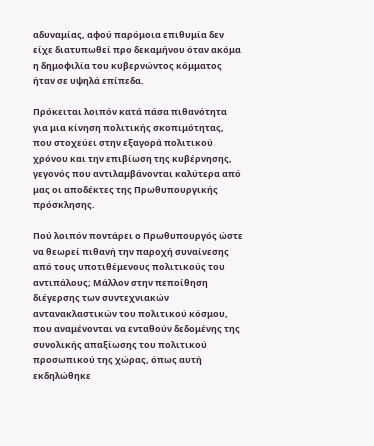αδυναμίας, αφού παρόμοια επιθυμία δεν είχε διατυπωθεί προ δεκαμήνου όταν ακόμα η δημοφιλία του κυβερνώντος κόμματος ήταν σε υψηλά επίπεδα.

Πρόκειται λοιπόν κατά πάσα πιθανότητα για μια κίνηση πολιτικής σκοπιμότητας, που στοχεύει στην εξαγορά πολιτικού χρόνου και την επιβίωση της κυβέρνησης, γεγονός που αντιλαμβάνονται καλύτερα από μας οι αποδέκτες της Πρωθυπουργικής πρόσκλησης.

Πού λοιπόν ποντάρει ο Πρωθυπουργός ώστε να θεωρεί πιθανή την παροχή συναίνεσης από τους υποτιθέμενους πολιτικούς του αντιπάλους; Μάλλον στην πεποίθηση διέγερσης των συντεχνιακών αντανακλαστικών του πολιτικού κόσμου, που αναμένονται να ενταθούν δεδομένης της συνολικής απαξίωσης του πολιτικού προσωπικού της χώρας, όπως αυτή εκδηλώθηκε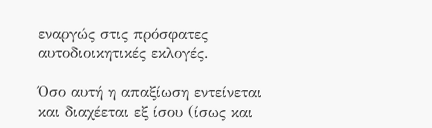εναργώς στις πρόσφατες αυτοδιοικητικές εκλογές.

Όσο αυτή η απαξίωση εντείνεται και διαχέεται εξ ίσου (ίσως και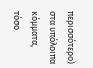περισσότερο) στα υπόλοιπα κόμματα, τόσο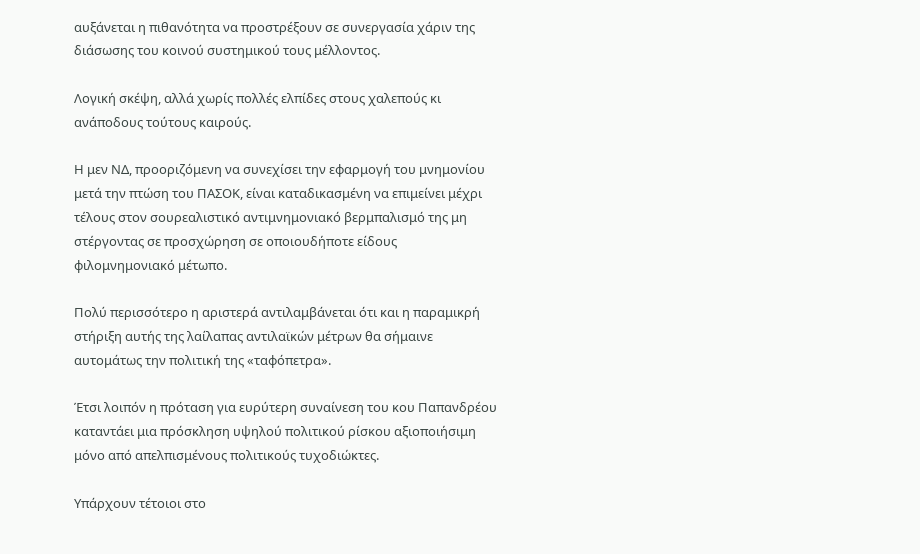αυξάνεται η πιθανότητα να προστρέξουν σε συνεργασία χάριν της διάσωσης του κοινού συστημικού τους μέλλοντος.

Λογική σκέψη, αλλά χωρίς πολλές ελπίδες στους χαλεπούς κι ανάποδους τούτους καιρούς.

Η μεν ΝΔ, προοριζόμενη να συνεχίσει την εφαρμογή του μνημονίου μετά την πτώση του ΠΑΣΟΚ, είναι καταδικασμένη να επιμείνει μέχρι τέλους στον σουρεαλιστικό αντιμνημονιακό βερμπαλισμό της μη στέργοντας σε προσχώρηση σε οποιουδήποτε είδους φιλομνημονιακό μέτωπο.

Πολύ περισσότερο η αριστερά αντιλαμβάνεται ότι και η παραμικρή στήριξη αυτής της λαίλαπας αντιλαϊκών μέτρων θα σήμαινε αυτομάτως την πολιτική της «ταφόπετρα».

Έτσι λοιπόν η πρόταση για ευρύτερη συναίνεση του κου Παπανδρέου καταντάει μια πρόσκληση υψηλού πολιτικού ρίσκου αξιοποιήσιμη μόνο από απελπισμένους πολιτικούς τυχοδιώκτες.

Υπάρχουν τέτοιοι στο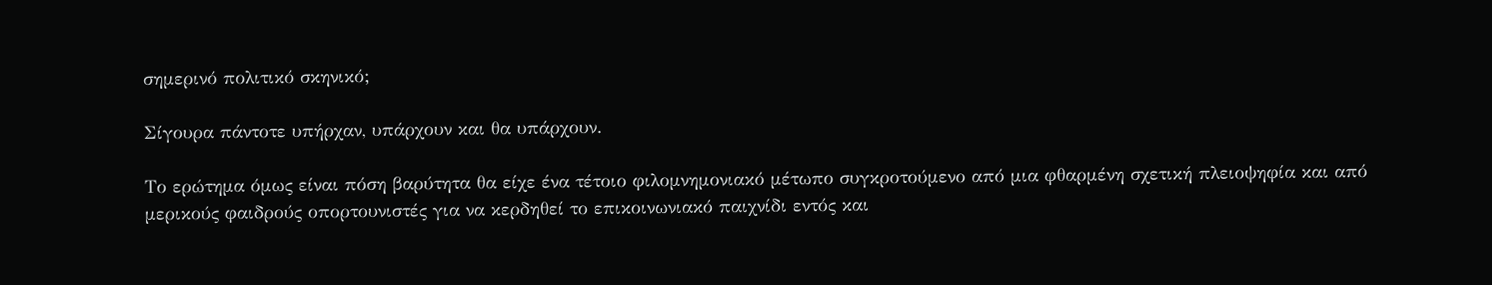σημερινό πολιτικό σκηνικό;

Σίγουρα πάντοτε υπήρχαν, υπάρχουν και θα υπάρχουν.

Το ερώτημα όμως είναι πόση βαρύτητα θα είχε ένα τέτοιο φιλομνημονιακό μέτωπο συγκροτούμενο από μια φθαρμένη σχετική πλειοψηφία και από μερικούς φαιδρούς οπορτουνιστές για να κερδηθεί το επικοινωνιακό παιχνίδι εντός και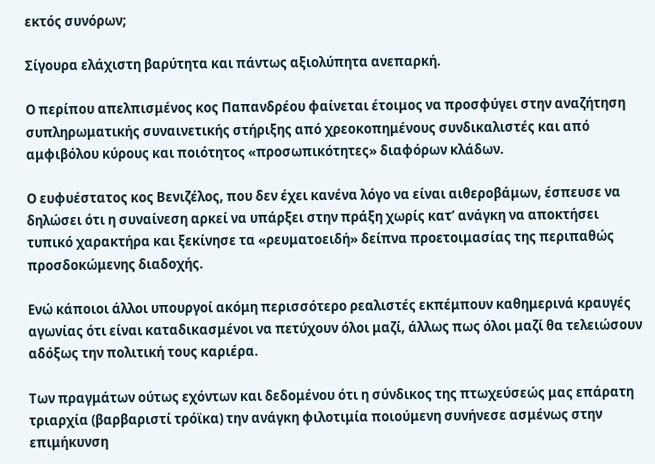εκτός συνόρων;

Σίγουρα ελάχιστη βαρύτητα και πάντως αξιολύπητα ανεπαρκή.

Ο περίπου απελπισμένος κος Παπανδρέου φαίνεται έτοιμος να προσφύγει στην αναζήτηση συπληρωματικής συναινετικής στήριξης από χρεοκοπημένους συνδικαλιστές και από αμφιβόλου κύρους και ποιότητος «προσωπικότητες» διαφόρων κλάδων.

Ο ευφυέστατος κος Βενιζέλος, που δεν έχει κανένα λόγο να είναι αιθεροβάμων, έσπευσε να δηλώσει ότι η συναίνεση αρκεί να υπάρξει στην πράξη χωρίς κατ’ ανάγκη να αποκτήσει τυπικό χαρακτήρα και ξεκίνησε τα «ρευματοειδή» δείπνα προετοιμασίας της περιπαθώς προσδοκώμενης διαδοχής.

Ενώ κάποιοι άλλοι υπουργοί ακόμη περισσότερο ρεαλιστές εκπέμπουν καθημερινά κραυγές αγωνίας ότι είναι καταδικασμένοι να πετύχουν όλοι μαζί, άλλως πως όλοι μαζί θα τελειώσουν αδόξως την πολιτική τους καριέρα.

Των πραγμάτων ούτως εχόντων και δεδομένου ότι η σύνδικος της πτωχεύσεώς μας επάρατη τριαρχία (βαρβαριστί τρόϊκα) την ανάγκη φιλοτιμία ποιούμενη συνήνεσε ασμένως στην επιμήκυνση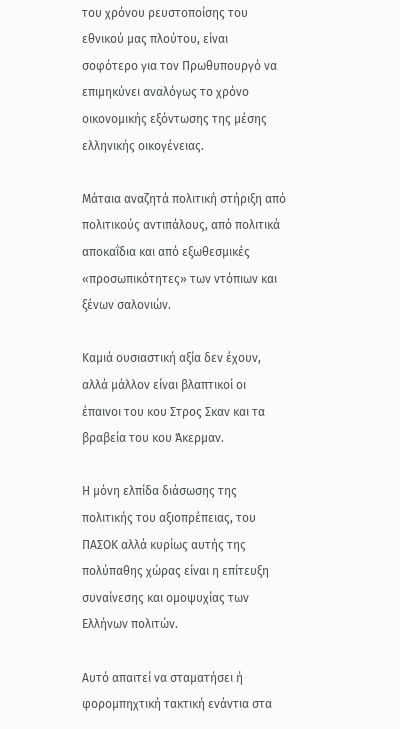του χρόνου ρευστοποίσης του εθνικού μας πλούτου, είναι σοφότερο για τον Πρωθυπουργό να επιμηκύνει αναλόγως το χρόνο οικονομικής εξόντωσης της μέσης ελληνικής οικογένειας.

Μάταια αναζητά πολιτική στήριξη από πολιτικούς αντιπάλους, από πολιτικά αποκαΐδια και από εξωθεσμικές «προσωπικότητες» των ντόπιων και ξένων σαλονιών.

Καμιά ουσιαστική αξία δεν έχουν, αλλά μάλλον είναι βλαπτικοί οι έπαινοι του κου Στρος Σκαν και τα βραβεία του κου Άκερμαν.

Η μόνη ελπίδα διάσωσης της πολιτικής του αξιοπρέπειας, του ΠΑΣΟΚ αλλά κυρίως αυτής της πολύπαθης χώρας είναι η επίτευξη συναίνεσης και ομοψυχίας των Ελλήνων πολιτών.

Αυτό απαιτεί να σταματήσει ή φορομπηχτική τακτική ενάντια στα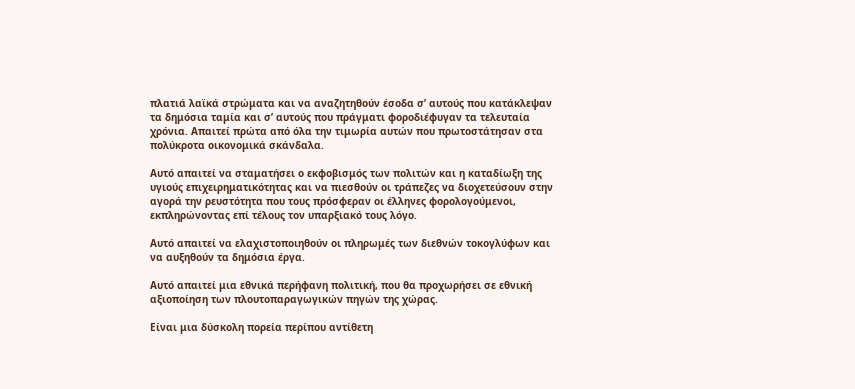πλατιά λαϊκά στρώματα και να αναζητηθούν έσοδα σ’ αυτούς που κατάκλεψαν τα δημόσια ταμία και σ’ αυτούς που πράγματι φοροδιέφυγαν τα τελευταία χρόνια. Απαιτεί πρώτα από όλα την τιμωρία αυτών που πρωτοστάτησαν στα πολύκροτα οικονομικά σκάνδαλα.

Αυτό απαιτεί να σταματήσει ο εκφοβισμός των πολιτών και η καταδίωξη της υγιούς επιχειρηματικότητας και να πιεσθούν οι τράπεζες να διοχετεύσουν στην αγορά την ρευστότητα που τους πρόσφεραν οι έλληνες φορολογούμενοι, εκπληρώνοντας επί τέλους τον υπαρξιακό τους λόγο.

Αυτό απαιτεί να ελαχιστοποιηθούν οι πληρωμές των διεθνών τοκογλύφων και να αυξηθούν τα δημόσια έργα.

Αυτό απαιτεί μια εθνικά περήφανη πολιτική, που θα προχωρήσει σε εθνική αξιοποίηση των πλουτοπαραγωγικών πηγών της χώρας.

Είναι μια δύσκολη πορεία περίπου αντίθετη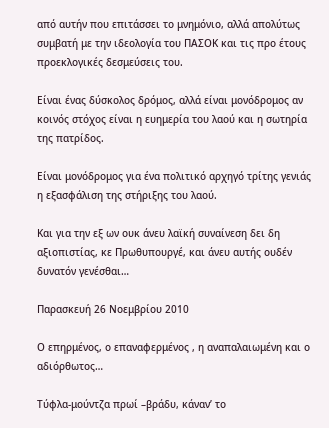από αυτήν που επιτάσσει το μνημόνιο, αλλά απολύτως συμβατή με την ιδεολογία του ΠΑΣΟΚ και τις προ έτους προεκλογικές δεσμεύσεις του.

Είναι ένας δύσκολος δρόμος, αλλά είναι μονόδρομος αν κοινός στόχος είναι η ευημερία του λαού και η σωτηρία της πατρίδος.

Είναι μονόδρομος για ένα πολιτικό αρχηγό τρίτης γενιάς η εξασφάλιση της στήριξης του λαού.

Και για την εξ ων ουκ άνευ λαϊκή συναίνεση δει δη αξιοπιστίας, κε Πρωθυπουργέ, και άνευ αυτής ουδέν δυνατόν γενέσθαι…

Παρασκευή 26 Νοεμβρίου 2010

Ο επηρμένος, ο επαναφερμένος , η αναπαλαιωμένη και ο αδιόρθωτος…

Τύφλα-μούντζα πρωί –βράδυ, κάναν’ το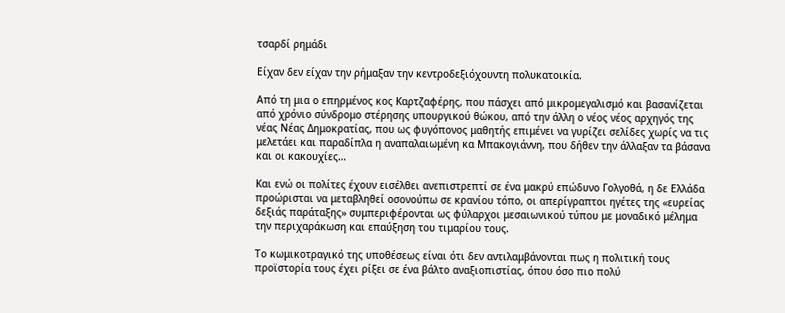τσαρδί ρημάδι

Είχαν δεν είχαν την ρήμαξαν την κεντροδεξιόχουντη πολυκατοικία.

Από τη μια ο επηρμένος κος Καρτζαφέρης, που πάσχει από μικρομεγαλισμό και βασανίζεται από χρόνιο σύνδρομο στέρησης υπουργικού θώκου, από την άλλη ο νέος νέος αρχηγός της νέας Νέας Δημοκρατίας, που ως φυγόπονος μαθητής επιμένει να γυρίζει σελίδες χωρίς να τις μελετάει και παραδίπλα η αναπαλαιωμένη κα Μπακογιάννη, που δήθεν την άλλαξαν τα βάσανα και οι κακουχίες…

Και ενώ οι πολίτες έχουν εισέλθει ανεπιστρεπτί σε ένα μακρύ επώδυνο Γολγοθά, η δε Ελλάδα προώρισται να μεταβληθεί οσονούπω σε κρανίου τόπο, οι απερίγραπτοι ηγέτες της «ευρείας δεξιάς παράταξης» συμπεριφέρονται ως φύλαρχοι μεσαιωνικού τύπου με μοναδικό μέλημα την περιχαράκωση και επαύξηση του τιμαρίου τους.

Το κωμικοτραγικό της υποθέσεως είναι ότι δεν αντιλαμβάνονται πως η πολιτική τους προϊστορία τους έχει ρίξει σε ένα βάλτο αναξιοπιστίας, όπου όσο πιο πολύ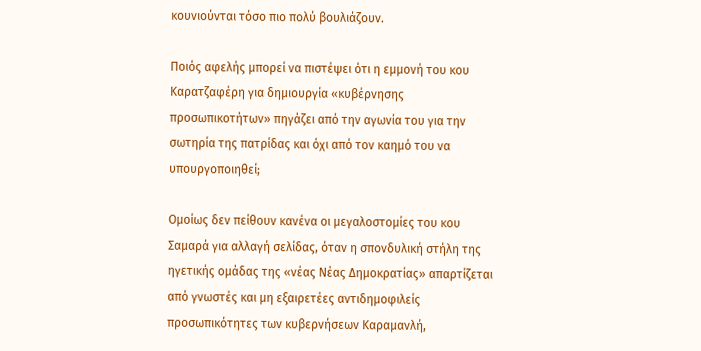κουνιούνται τόσο πιο πολύ βουλιάζουν.

Ποιός αφελής μπορεί να πιστέψει ότι η εμμονή του κου Καρατζαφέρη για δημιουργία «κυβέρνησης προσωπικοτήτων» πηγάζει από την αγωνία του για την σωτηρία της πατρίδας και όχι από τον καημό του να υπουργοποιηθεί;

Ομοίως δεν πείθουν κανένα οι μεγαλοστομίες του κου Σαμαρά για αλλαγή σελίδας, όταν η σπονδυλική στήλη της ηγετικής ομάδας της «νέας Νέας Δημοκρατίας» απαρτίζεται από γνωστές και μη εξαιρετέες αντιδημοφιλείς προσωπικότητες των κυβερνήσεων Καραμανλή,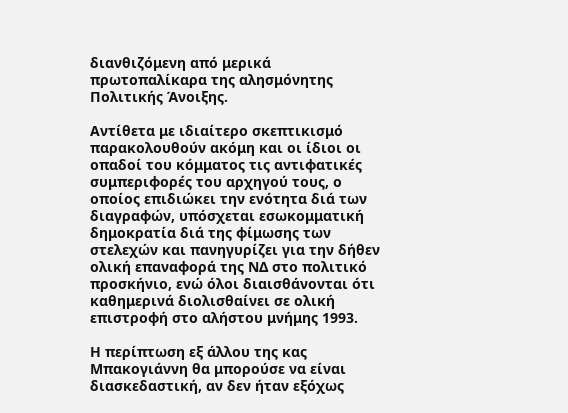διανθιζόμενη από μερικά πρωτοπαλίκαρα της αλησμόνητης Πολιτικής Άνοιξης.

Αντίθετα με ιδιαίτερο σκεπτικισμό παρακολουθούν ακόμη και οι ίδιοι οι οπαδοί του κόμματος τις αντιφατικές συμπεριφορές του αρχηγού τους, ο οποίος επιδιώκει την ενότητα διά των διαγραφών, υπόσχεται εσωκομματική δημοκρατία διά της φίμωσης των στελεχών και πανηγυρίζει για την δήθεν ολική επαναφορά της ΝΔ στο πολιτικό προσκήνιο, ενώ όλοι διαισθάνονται ότι καθημερινά διολισθαίνει σε ολική επιστροφή στο αλήστου μνήμης 1993.

Η περίπτωση εξ άλλου της κας Μπακογιάννη θα μπορούσε να είναι διασκεδαστική, αν δεν ήταν εξόχως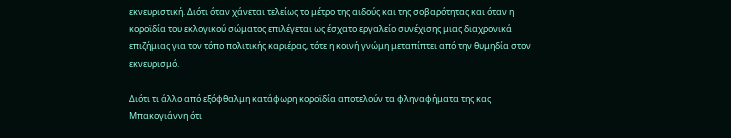εκνευριστική. Διότι όταν χάνεται τελείως το μέτρο της αιδούς και της σοβαρότητας και όταν η κοροϊδία του εκλογικού σώματος επιλέγεται ως έσχατο εργαλείο συνέχισης μιας διαχρονικά επιζήμιας για τον τόπο πολιτικής καριέρας, τότε η κοινή γνώμη μεταπίπτει από την θυμηδία στον εκνευρισμό.

Διότι τι άλλο από εξόφθαλμη κατάφωρη κοροϊδία αποτελούν τα φληναφήματα της κας Μπακογιάννη ότι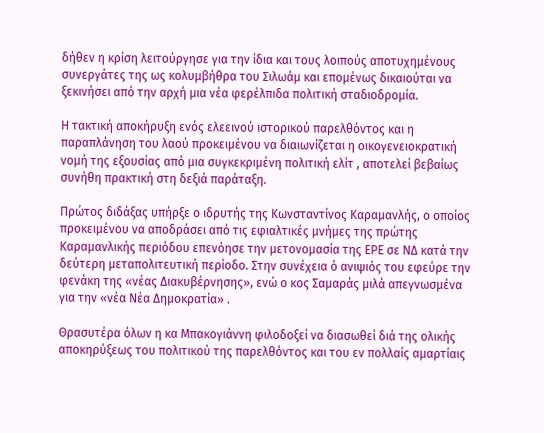δήθεν η κρίση λειτούργησε για την ίδια και τους λοιπούς αποτυχημένους συνεργάτες της ως κολυμβήθρα του Σιλωάμ και επομένως δικαιούται να ξεκινήσει από την αρχή μια νέα φερέλπιδα πολιτική σταδιοδρομία.

Η τακτική αποκήρυξη ενός ελεεινού ιστορικού παρελθόντος και η παραπλάνηση του λαού προκειμένου να διαιωνίζεται η οικογενειοκρατική νομή της εξουσίας από μια συγκεκριμένη πολιτική ελίτ , αποτελεί βεβαίως συνήθη πρακτική στη δεξιά παράταξη.

Πρώτος διδάξας υπήρξε ο ιδρυτής της Κωνσταντίνος Καραμανλής, ο οποίος προκειμένου να αποδράσει από τις εφιαλτικές μνήμες της πρώτης Καραμανλικής περιόδου επενόησε την μετονομασία της ΕΡΕ σε ΝΔ κατά την δεύτερη μεταπολιτευτική περίοδο. Στην συνέχεια ό ανιψιός του εφεύρε την φενάκη της «νέας Διακυβέρνησης», ενώ ο κος Σαμαράς μιλά απεγνωσμένα για την «νέα Νέα Δημοκρατία» .

Θρασυτέρα όλων η κα Μπακογιάννη φιλοδοξεί να διασωθεί διά της ολικής αποκηρύξεως του πολιτικού της παρελθόντος και του εν πολλαίς αμαρτίαις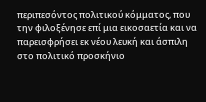περιπεσόντος πολιτικού κόμματος, που την φιλοξένησε επί μια εικοσαετία και να παρεισφρήσει εκ νέου λευκή και άσπιλη στο πολιτικό προσκήνιο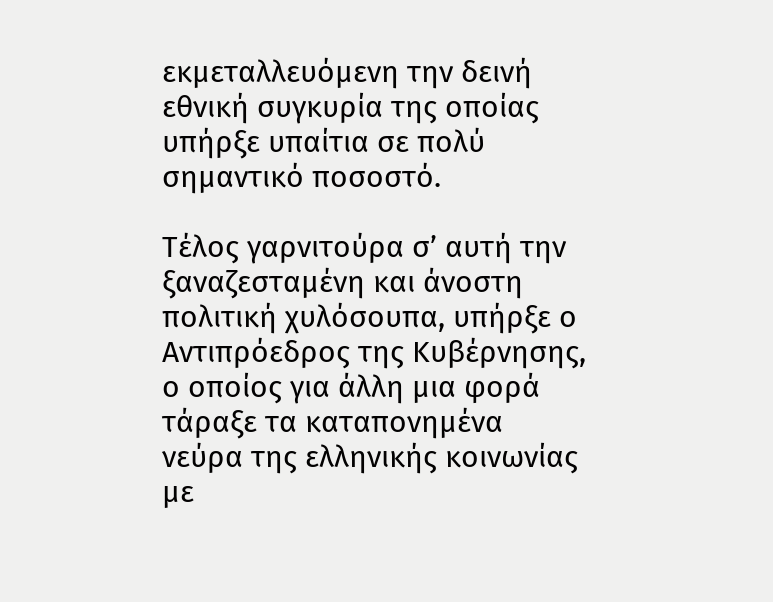εκμεταλλευόμενη την δεινή εθνική συγκυρία της οποίας υπήρξε υπαίτια σε πολύ σημαντικό ποσοστό.

Τέλος γαρνιτούρα σ’ αυτή την ξαναζεσταμένη και άνοστη πολιτική χυλόσουπα, υπήρξε ο Αντιπρόεδρος της Κυβέρνησης, ο οποίος για άλλη μια φορά τάραξε τα καταπονημένα νεύρα της ελληνικής κοινωνίας με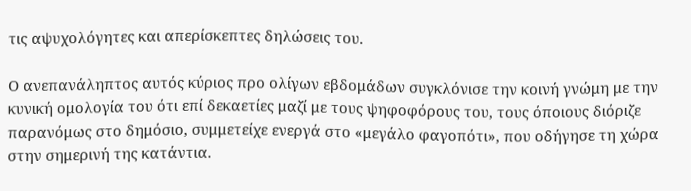τις αψυχολόγητες και απερίσκεπτες δηλώσεις του.

Ο ανεπανάληπτος αυτός κύριος προ ολίγων εβδομάδων συγκλόνισε την κοινή γνώμη με την κυνική ομολογία του ότι επί δεκαετίες μαζί με τους ψηφοφόρους του, τους όποιους διόριζε παρανόμως στο δημόσιο, συμμετείχε ενεργά στο «μεγάλο φαγοπότι», που οδήγησε τη χώρα στην σημερινή της κατάντια.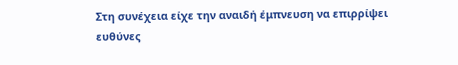Στη συνέχεια είχε την αναιδή έμπνευση να επιρρίψει ευθύνες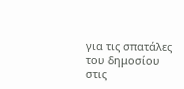για τις σπατάλες του δημοσίου στις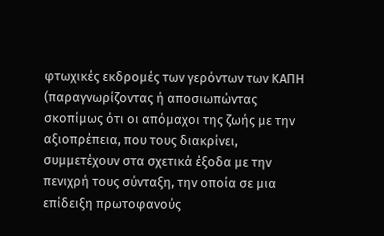φτωχικές εκδρομές των γερόντων των ΚΑΠΗ (παραγνωρίζοντας ή αποσιωπώντας σκοπίμως ότι οι απόμαχοι της ζωής με την αξιοπρέπεια, που τους διακρίνει, συμμετέχουν στα σχετικά έξοδα με την πενιχρή τους σύνταξη, την οποία σε μια επίδειξη πρωτοφανούς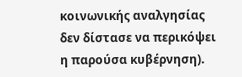κοινωνικής αναλγησίας δεν δίστασε να περικόψει η παρούσα κυβέρνηση).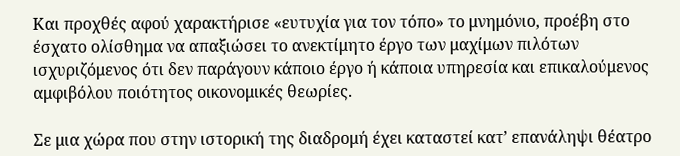Και προχθές αφού χαρακτήρισε «ευτυχία για τον τόπο» το μνημόνιο, προέβη στο έσχατο ολίσθημα να απαξιώσει το ανεκτίμητο έργο των μαχίμων πιλότων ισχυριζόμενος ότι δεν παράγουν κάποιο έργο ή κάποια υπηρεσία και επικαλούμενος αμφιβόλου ποιότητος οικονομικές θεωρίες.

Σε μια χώρα που στην ιστορική της διαδρομή έχει καταστεί κατ’ επανάληψι θέατρο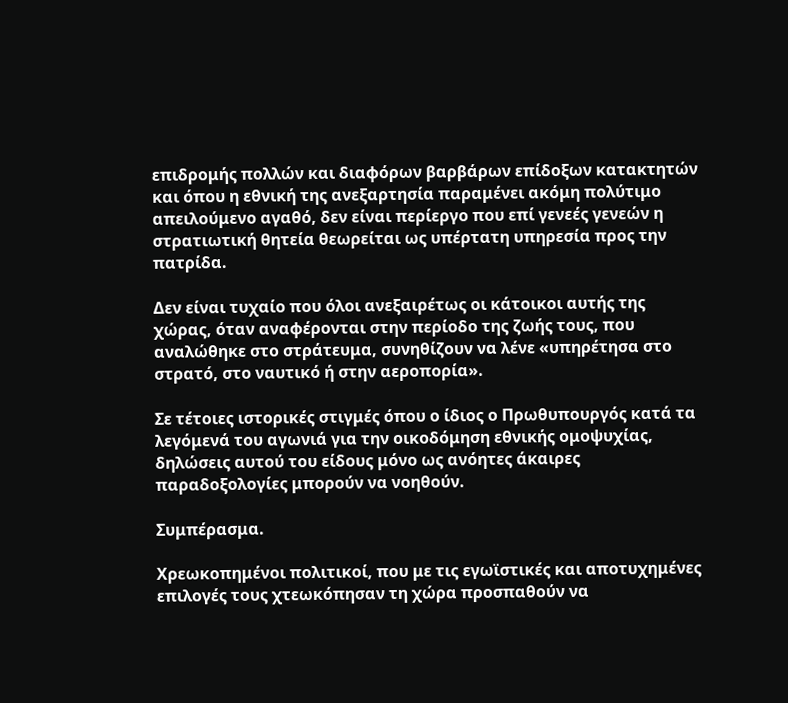επιδρομής πολλών και διαφόρων βαρβάρων επίδοξων κατακτητών και όπου η εθνική της ανεξαρτησία παραμένει ακόμη πολύτιμο απειλούμενο αγαθό, δεν είναι περίεργο που επί γενεές γενεών η στρατιωτική θητεία θεωρείται ως υπέρτατη υπηρεσία προς την πατρίδα.

Δεν είναι τυχαίο που όλοι ανεξαιρέτως οι κάτοικοι αυτής της χώρας, όταν αναφέρονται στην περίοδο της ζωής τους, που αναλώθηκε στο στράτευμα, συνηθίζουν να λένε «υπηρέτησα στο στρατό, στο ναυτικό ή στην αεροπορία».

Σε τέτοιες ιστορικές στιγμές όπου ο ίδιος ο Πρωθυπουργός κατά τα λεγόμενά του αγωνιά για την οικοδόμηση εθνικής ομοψυχίας, δηλώσεις αυτού του είδους μόνο ως ανόητες άκαιρες παραδοξολογίες μπορούν να νοηθούν.

Συμπέρασμα.

Χρεωκοπημένοι πολιτικοί, που με τις εγωϊστικές και αποτυχημένες επιλογές τους χτεωκόπησαν τη χώρα προσπαθούν να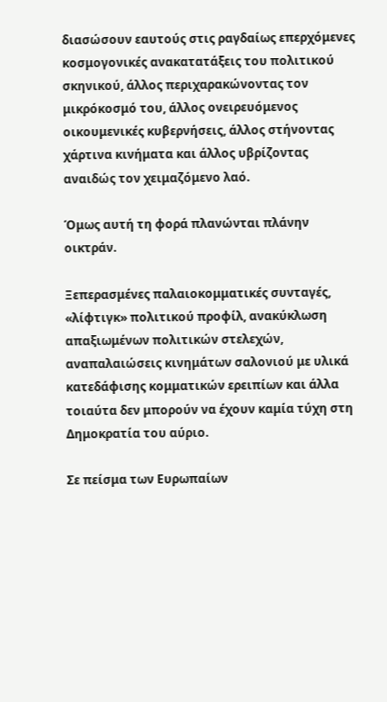διασώσουν εαυτούς στις ραγδαίως επερχόμενες κοσμογονικές ανακατατάξεις του πολιτικού σκηνικού, άλλος περιχαρακώνοντας τον μικρόκοσμό του, άλλος ονειρευόμενος οικουμενικές κυβερνήσεις, άλλος στήνοντας χάρτινα κινήματα και άλλος υβρίζοντας αναιδώς τον χειμαζόμενο λαό.

Όμως αυτή τη φορά πλανώνται πλάνην οικτράν.

Ξεπερασμένες παλαιοκομματικές συνταγές, «λίφτιγκ» πολιτικού προφίλ, ανακύκλωση απαξιωμένων πολιτικών στελεχών, αναπαλαιώσεις κινημάτων σαλονιού με υλικά κατεδάφισης κομματικών ερειπίων και άλλα τοιαύτα δεν μπορούν να έχουν καμία τύχη στη Δημοκρατία του αύριο.

Σε πείσμα των Ευρωπαίων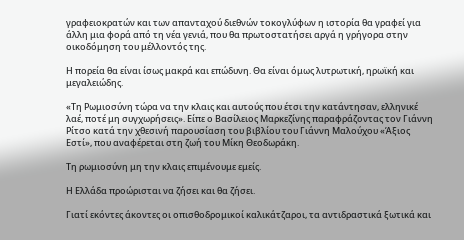γραφειοκρατών και των απανταχού διεθνών τοκογλύφων η ιστορία θα γραφεί για άλλη μια φορά από τη νέα γενιά, που θα πρωτοστατήσει αργά η γρήγορα στην οικοδόμηση του μέλλοντός της.

Η πορεία θα είναι ίσως μακρά και επώδυνη. Θα είναι όμως λυτρωτική, ηρωϊκή και μεγαλειώδης.

«Τη Ρωμιοσύνη τώρα να την κλαις και αυτούς που έτσι την κατάντησαν, ελληνικέ λαέ, ποτέ μη συγχωρήσεις». Είπε ο Βασίλειος Μαρκεζίνης παραφράζοντας τον Γιάννη Ρίτσο κατά την χθεσινή παρουσίαση του βιβλίου του Γιάννη Μαλούχου «Άξιος Εστί», που αναφέρεται στη ζωή του Μίκη Θεοδωράκη.

Τη ρωμιοσύνη μη την κλαις επιμένουμε εμείς.

Η Ελλάδα προώρισται να ζήσει και θα ζήσει.

Γιατί εκόντες άκοντες οι οπισθοδρομικοί καλικάτζαροι, τα αντιδραστικά ξωτικά και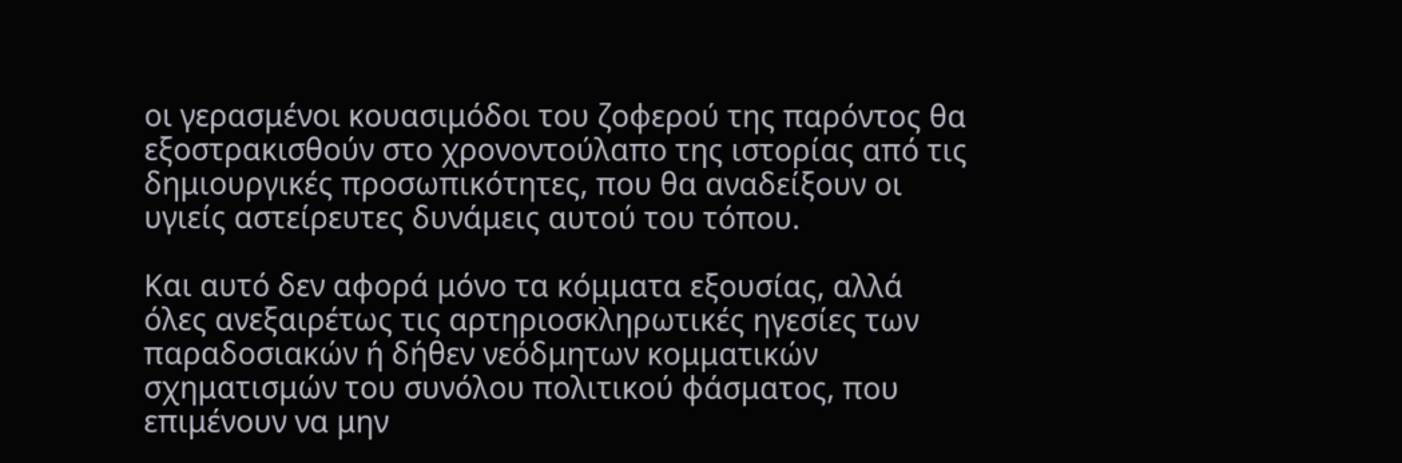οι γερασμένοι κουασιμόδοι του ζοφερού της παρόντος θα εξοστρακισθούν στο χρονοντούλαπο της ιστορίας από τις δημιουργικές προσωπικότητες, που θα αναδείξουν οι υγιείς αστείρευτες δυνάμεις αυτού του τόπου.

Και αυτό δεν αφορά μόνο τα κόμματα εξουσίας, αλλά όλες ανεξαιρέτως τις αρτηριοσκληρωτικές ηγεσίες των παραδοσιακών ή δήθεν νεόδμητων κομματικών σχηματισμών του συνόλου πολιτικού φάσματος, που επιμένουν να μην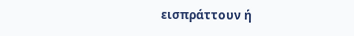εισπράττουν ή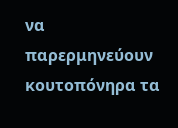να παρερμηνεύουν κουτοπόνηρα τα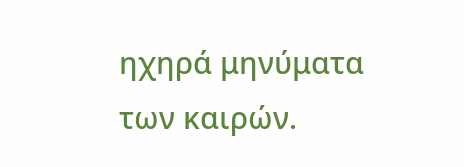ηχηρά μηνύματα των καιρών.